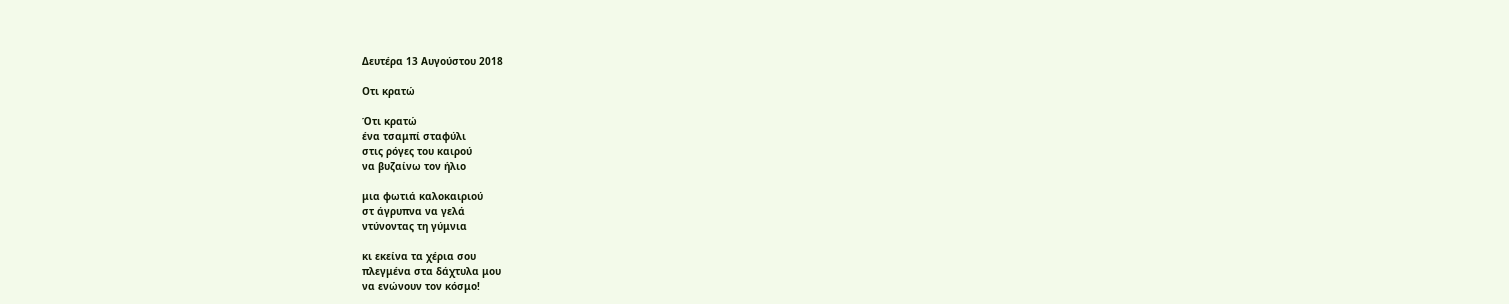Δευτέρα 13 Αυγούστου 2018

Οτι κρατώ

Ότι κρατώ
ένα τσαμπί σταφύλι
στις ρόγες του καιρού
να βυζαίνω τον ήλιο

μια φωτιά καλοκαιριού
στ άγρυπνα να γελά
ντύνοντας τη γύμνια

κι εκείνα τα χέρια σου
πλεγμένα στα δάχτυλα μου
να ενώνουν τον κόσμο!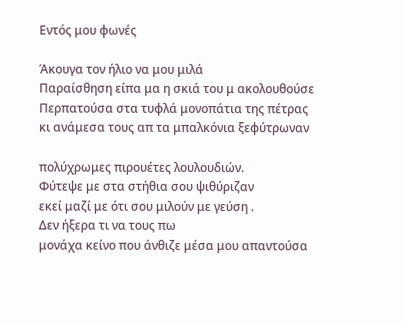Εντός μου φωνές

Άκουγα τον ήλιο να μου μιλά
Παραίσθηση είπα μα η σκιά του μ ακολουθούσε
Περπατούσα στα τυφλά μονοπάτια της πέτρας
κι ανάμεσα τους απ τα μπαλκόνια ξεφύτρωναν

πολύχρωμες πιρουέτες λουλουδιών.
Φύτεψε με στα στήθια σου ψιθύριζαν
εκεί μαζί με ότι σου μιλούν με γεύση .
Δεν ήξερα τι να τους πω
μονάχα κείνο που άνθιζε μέσα μου απαντούσα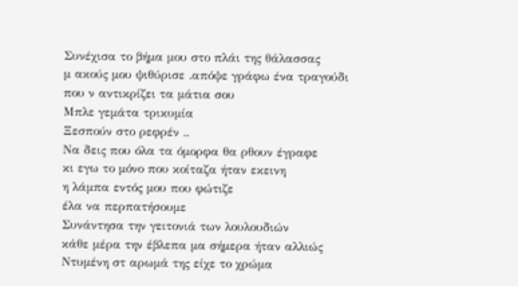Συνέχισα το βήμα μου στο πλάι της θάλασσας
μ ακούς μου ψιθύρισε .απόψε γράφω ένα τραγούδι
που ν αντικρίζει τα μάτια σου
Μπλε γεμάτα τρικυμία
Ξεσπούν στο ρεφρέν ..
Να δεις που όλα τα όμορφα θα ρθουν έγραφε
κι εγω το μόνο που κοίταζα ήταν εκεινη
η λάμπα εντός μου που φώτιζε
έλα να περπατήσουμε
Συνάντησα την γειτονιά των λουλουδιών
κάθε μέρα την έβλεπα μα σήμερα ήταν αλλιώς
Ντυμένη στ αρωμά της είχε το χρώμα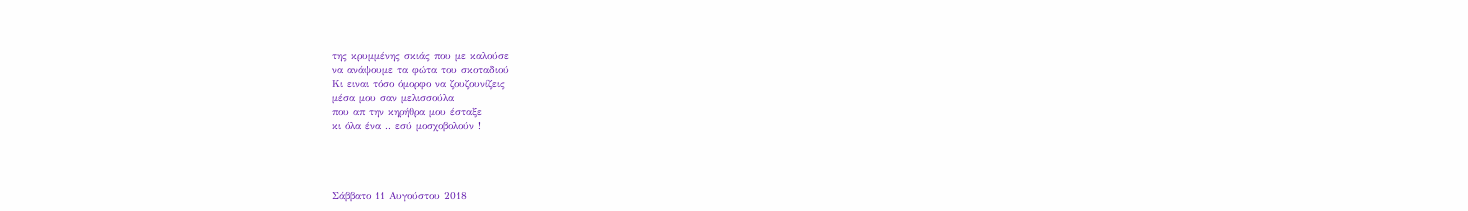της κρυμμένης σκιάς που με καλούσε
να ανάψουμε τα φώτα του σκοταδιού
Κι ειναι τόσο όμορφο να ζουζουνίζεις
μέσα μου σαν μελισσούλα
που απ την κηρήθρα μου έσταξε
κι όλα ένα .. εσύ μοσχοβολούν !




Σάββατο 11 Αυγούστου 2018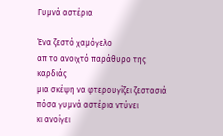Γυμνά αστέρια

Ένα ζεστό χαμόγελο
απ το ανοιχτό παράθυρο της καρδιάς
μια σκέψη να φτερουγίζει ζεστασιά
πόσα γυμνά αστέρια ντύνει
κι ανοίγει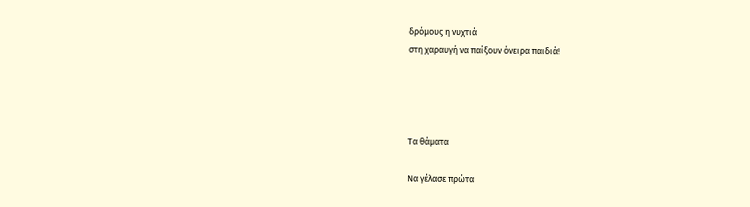δρόμους η νυχτιά
στη χαραυγή να παίξουν όνειρα παιδιά!




Τα θάματα

Να γέλασε πρώτα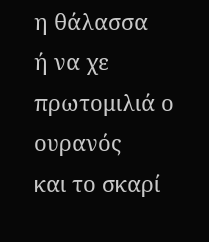η θάλασσα
ή να χε πρωτομιλιά ο ουρανός
και το σκαρί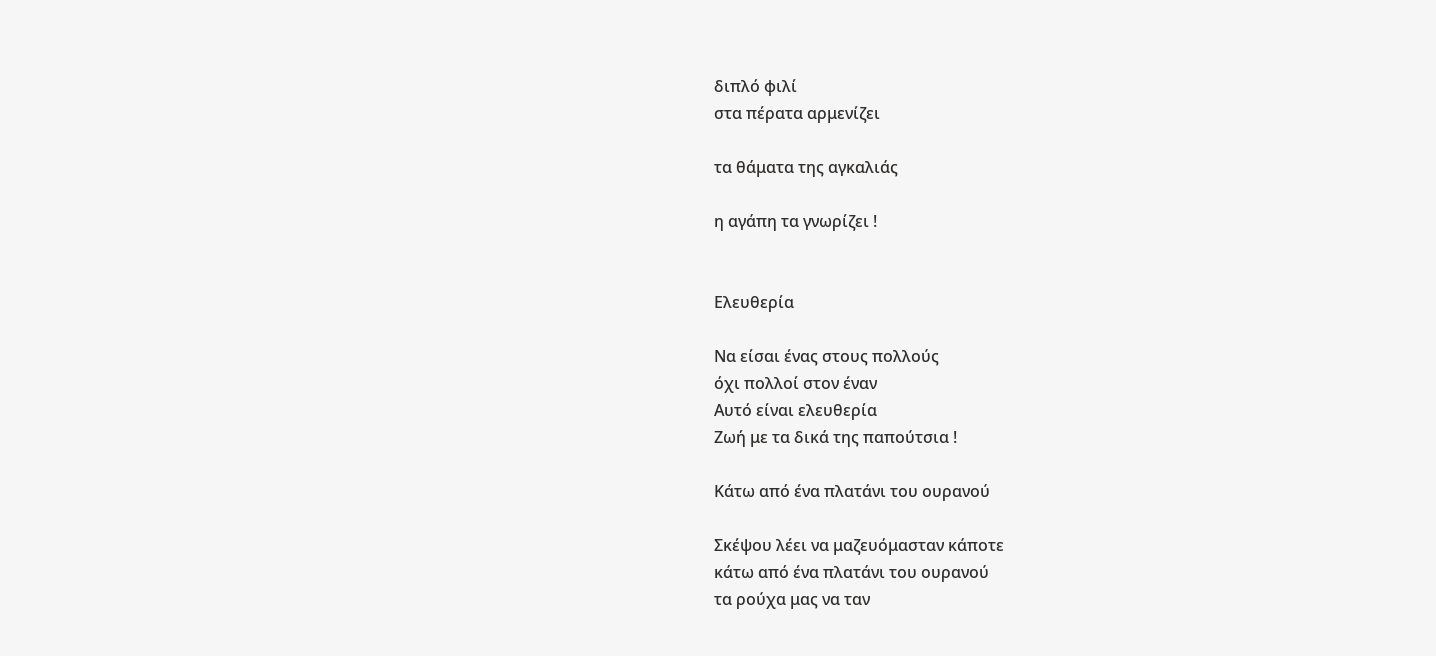διπλό φιλί
στα πέρατα αρμενίζει

τα θάματα της αγκαλιάς

η αγάπη τα γνωρίζει !


Ελευθερία

Να είσαι ένας στους πολλούς
όχι πολλοί στον έναν
Αυτό είναι ελευθερία
Ζωή με τα δικά της παπούτσια !

Κάτω από ένα πλατάνι του ουρανού

Σκέψου λέει να μαζευόμασταν κάποτε
κάτω από ένα πλατάνι του ουρανού
τα ρούχα μας να ταν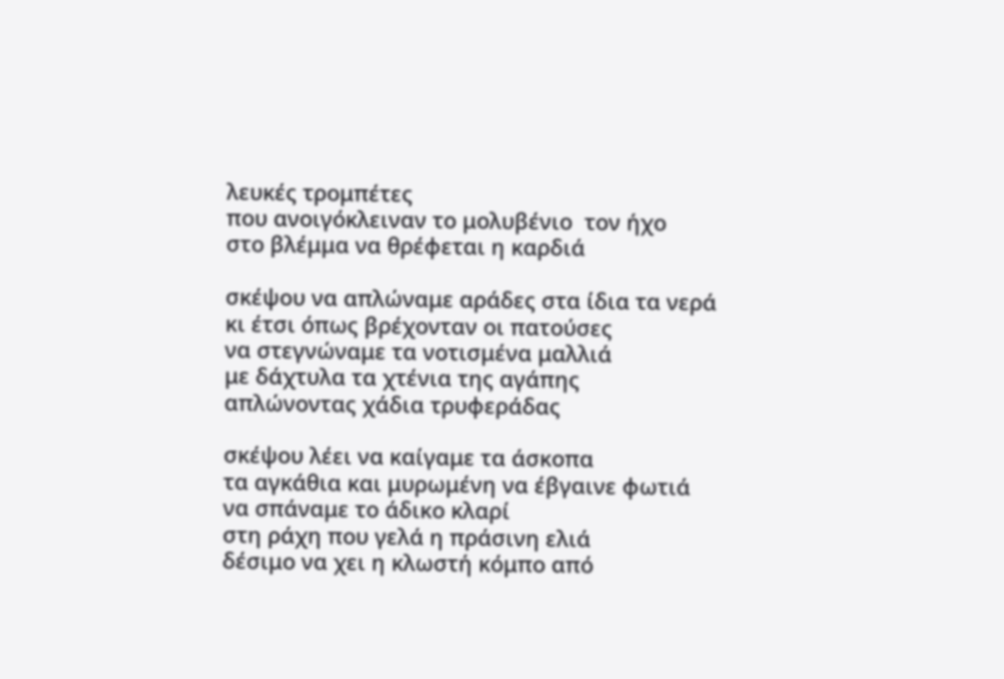λευκές τρομπέτες
που ανοιγόκλειναν το μολυβένιο  τον ήχο
στο βλέμμα να θρέφεται η καρδιά

σκέψου να απλώναμε αράδες στα ίδια τα νερά
κι έτσι όπως βρέχονταν οι πατούσες
να στεγνώναμε τα νοτισμένα μαλλιά
με δάχτυλα τα χτένια της αγάπης
απλώνοντας χάδια τρυφεράδας

σκέψου λέει να καίγαμε τα άσκοπα
τα αγκάθια και μυρωμένη να έβγαινε φωτιά
να σπάναμε το άδικο κλαρί
στη ράχη που γελά η πράσινη ελιά
δέσιμο να χει η κλωστή κόμπο από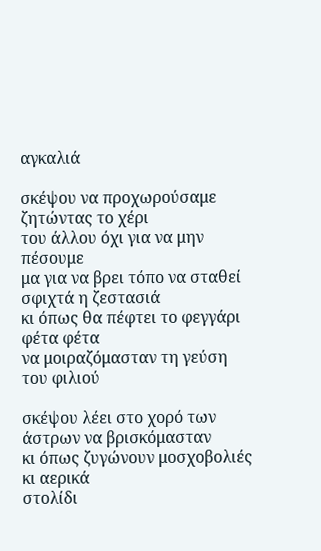αγκαλιά

σκέψου να προχωρούσαμε ζητώντας το χέρι
του άλλου όχι για να μην πέσουμε
μα για να βρει τόπο να σταθεί σφιχτά η ζεστασιά
κι όπως θα πέφτει το φεγγάρι φέτα φέτα
να μοιραζόμασταν τη γεύση του φιλιού

σκέψου λέει στο χορό των άστρων να βρισκόμασταν
κι όπως ζυγώνουν μοσχοβολιές κι αερικά
στολίδι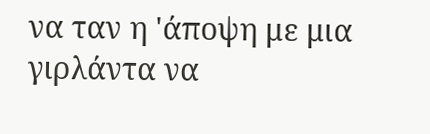να ταν η 'άποψη με μια γιρλάντα να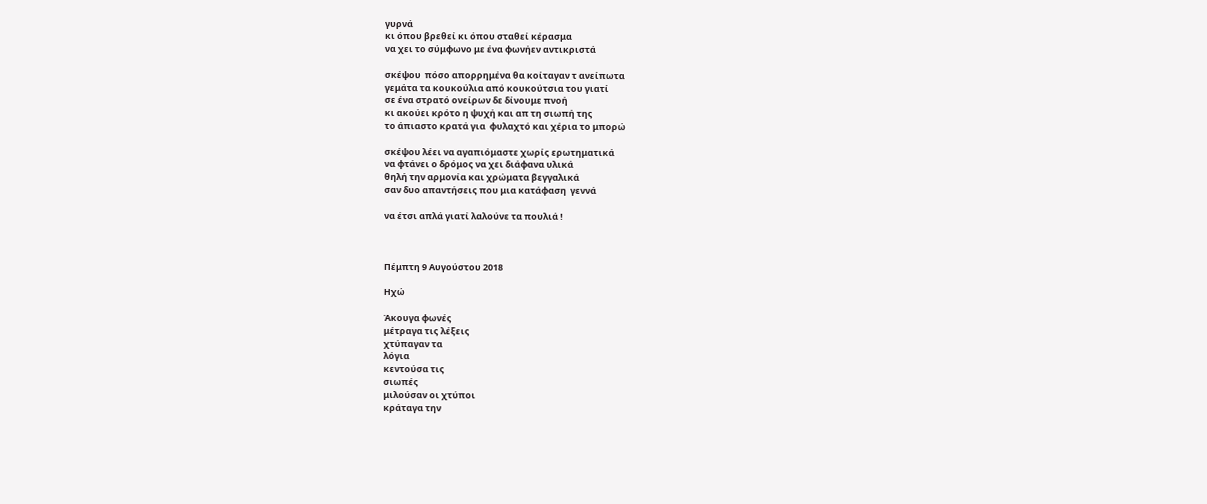γυρνά
κι όπου βρεθεί κι όπου σταθεί κέρασμα
να χει το σύμφωνο με ένα φωνήεν αντικριστά

σκέψου  πόσο απορρημένα θα κοίταγαν τ ανείπωτα
γεμάτα τα κουκούλια από κουκούτσια του γιατί
σε ένα στρατό ονείρων δε δίνουμε πνοή
κι ακούει κρότο η ψυχή και απ τη σιωπή της
το άπιαστο κρατά για  φυλαχτό και χέρια το μπορώ

σκέψου λέει να αγαπιόμαστε χωρίς ερωτηματικά
να φτάνει ο δρόμος να χει διάφανα υλικά
θηλή την αρμονία και χρώματα βεγγαλικά
σαν δυο απαντήσεις που μια κατάφαση  γεννά

να έτσι απλά γιατί λαλούνε τα πουλιά !



Πέμπτη 9 Αυγούστου 2018

Ηχώ

Άκουγα φωνές
μέτραγα τις λέξεις
χτύπαγαν τα
λόγια
κεντούσα τις
σιωπές
μιλούσαν οι χτύποι
κράταγα την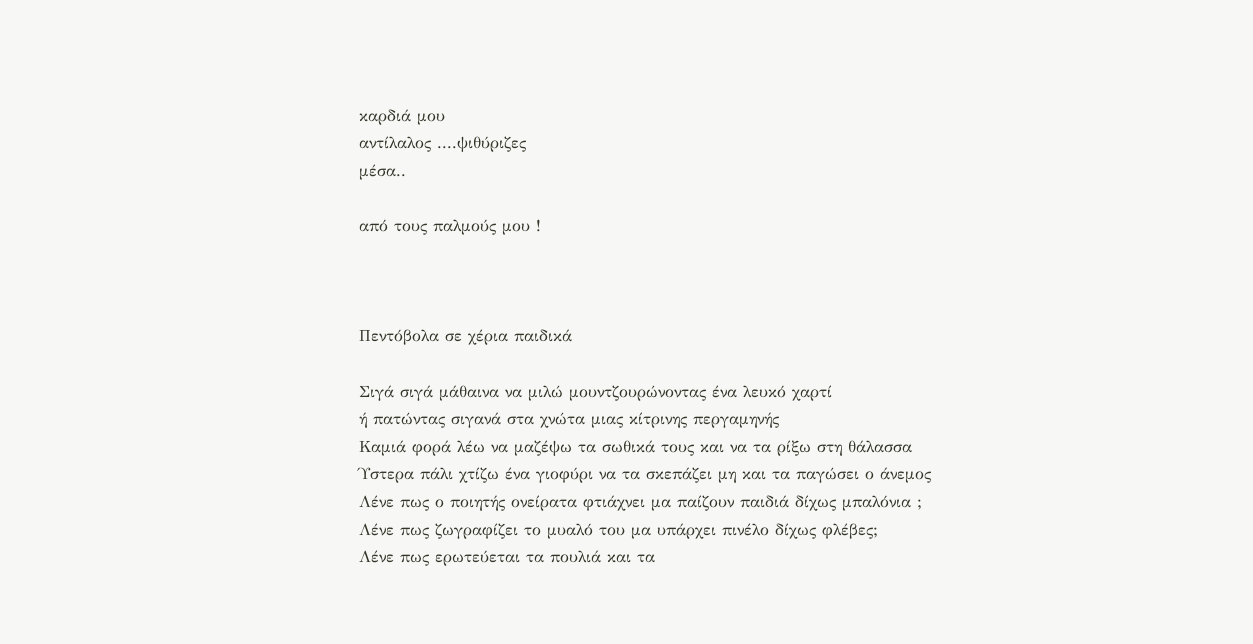καρδιά μου
αντίλαλος ....ψιθύριζες
μέσα..

από τους παλμούς μου !



Πεντόβολα σε χέρια παιδικά

Σιγά σιγά μάθαινα να μιλώ μουντζουρώνοντας ένα λευκό χαρτί
ή πατώντας σιγανά στα χνώτα μιας κίτρινης περγαμηνής
Καμιά φορά λέω να μαζέψω τα σωθικά τους και να τα ρίξω στη θάλασσα
Ύστερα πάλι χτίζω ένα γιοφύρι να τα σκεπάζει μη και τα παγώσει ο άνεμος
Λένε πως ο ποιητής ονείρατα φτιάχνει μα παίζουν παιδιά δίχως μπαλόνια ;
Λένε πως ζωγραφίζει το μυαλό του μα υπάρχει πινέλο δίχως φλέβες;
Λένε πως ερωτεύεται τα πουλιά και τα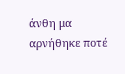άνθη μα αρνήθηκε ποτέ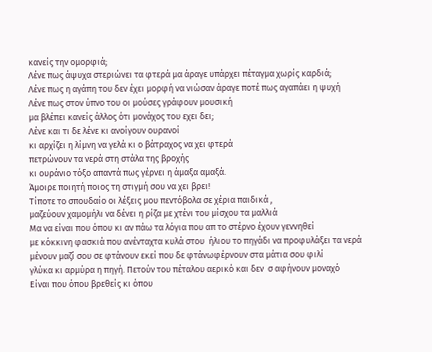κανείς την ομορφιά;
Λένε πως άψυχα στεριώνει τα φτερά μα άραγε υπάρχει πέταγμα χωρίς καρδιά;
Λένε πως η αγάπη του δεν έχει μορφή να νιώσαν άραγε ποτέ πως αγαπάει η ψυχή
Λένε πως στον ύπνο του οι μούσες γράφουν μουσική
μα βλέπει κανείς άλλος ότι μονάχος του εχει δει;
Λένε και τι δε λένε κι ανοίγουν ουρανοί
κι αρχίζει η λίμνη να γελά κι ο βάτραχος να χει φτερά
πετρώνουν τα νερά στη στάλα της βροχής
κι ουράνιο τόξο απαντά πως γέρνει η άμαξα αμαξά.
Άμοιρε ποιητή ποιος τη στιγμή σου να χει βρει!
Τίποτε το σπουδαίο οι λέξεις μου πεντόβολα σε χέρια παιδικά ,
μαζεύουν χαμομήλι να δένει η ρίζα με χτένι του μίσχου τα μαλλιά
Μα να είναι που όπου κι αν πάω τα λόγια που απ το στέρνο έχουν γεννηθεί
με κόκκινη φασκιά που ανένταχτα κυλά στου  ήλιου το πηγάδι να προφυλάξει τα νερά
μένουν μαζί σου σε φτάνουν εκεί που δε φτάνωφέρνουν στα μάτια σου φιλί
γλύκα κι αρμύρα η πηγή. Πετούν του πέταλου αερικό και δεν  σ αφήνουν μοναχό
Είναι που όπου βρεθείς κι όπου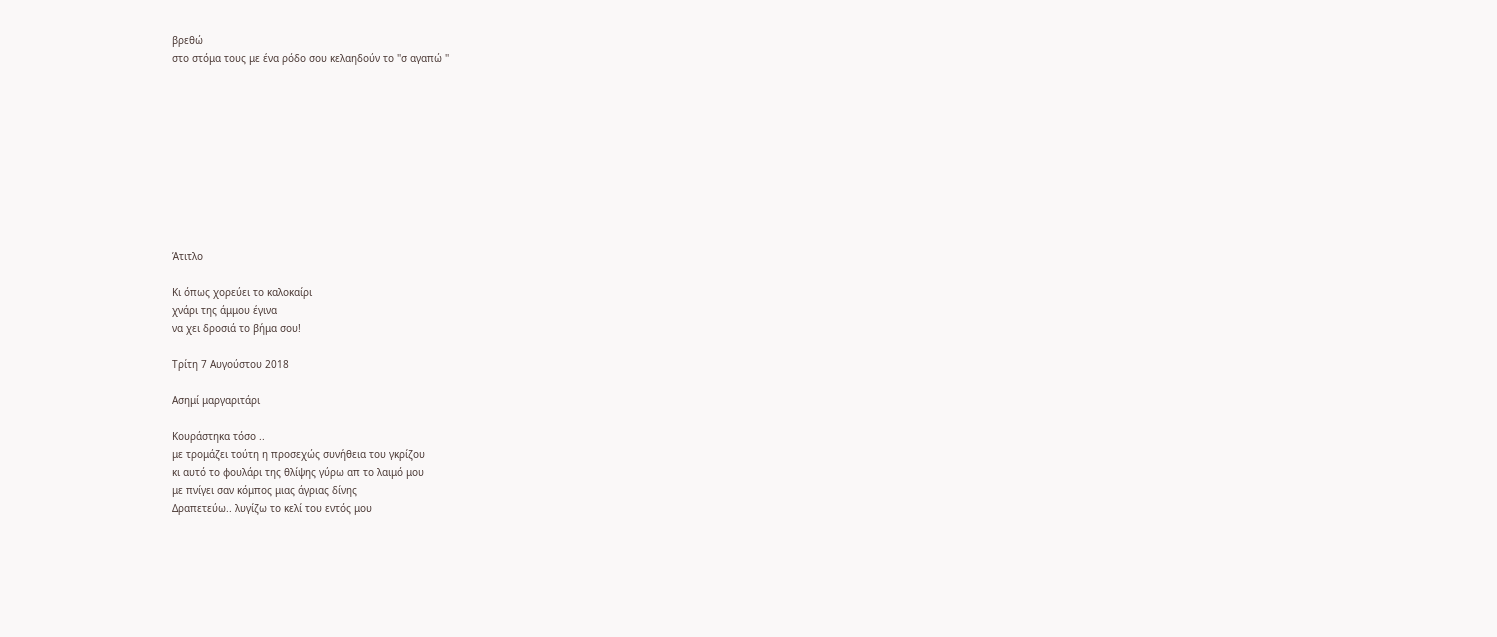βρεθώ
στο στόμα τους με ένα ρόδο σου κελαηδούν το ''σ αγαπώ ''










Άτιτλο

Κι όπως χορεύει το καλοκαίρι
χνάρι της άμμου έγινα
να χει δροσιά το βήμα σου!

Τρίτη 7 Αυγούστου 2018

Ασημί μαργαριτάρι

Κουράστηκα τόσο ..
με τρομάζει τούτη η προσεχώς συνήθεια του γκρίζου
κι αυτό το φουλάρι της θλίψης γύρω απ το λαιμό μου
με πνίγει σαν κόμπος μιας άγριας δίνης
Δραπετεύω.. λυγίζω το κελί του εντός μου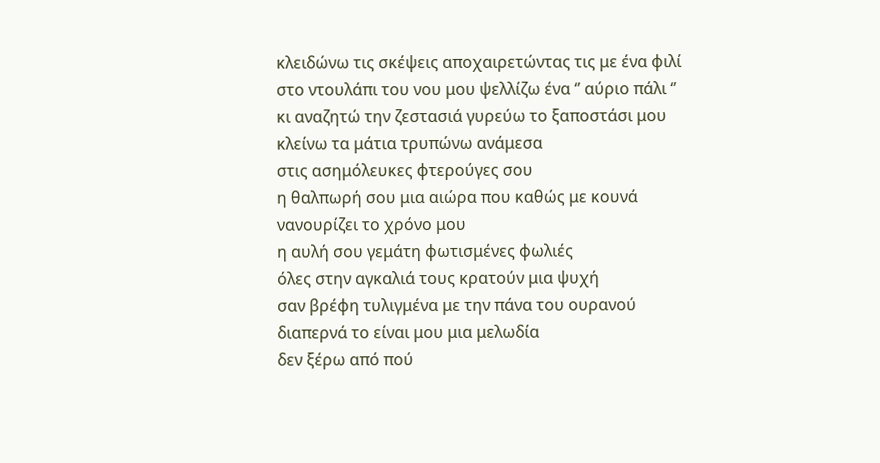κλειδώνω τις σκέψεις αποχαιρετώντας τις με ένα φιλί
στο ντουλάπι του νου μου ψελλίζω ένα ‘’ αύριο πάλι ‘’
κι αναζητώ την ζεστασιά γυρεύω το ξαποστάσι μου
κλείνω τα μάτια τρυπώνω ανάμεσα
στις ασημόλευκες φτερούγες σου
η θαλπωρή σου μια αιώρα που καθώς με κουνά
νανουρίζει το χρόνο μου
η αυλή σου γεμάτη φωτισμένες φωλιές
όλες στην αγκαλιά τους κρατούν μια ψυχή
σαν βρέφη τυλιγμένα με την πάνα του ουρανού
διαπερνά το είναι μου μια μελωδία
δεν ξέρω από πού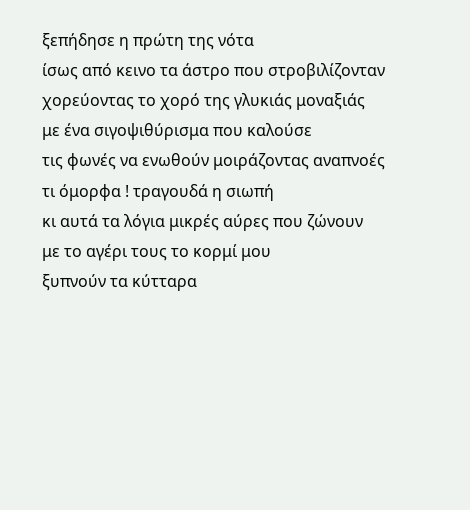ξεπήδησε η πρώτη της νότα
ίσως από κεινο τα άστρο που στροβιλίζονταν
χορεύοντας το χορό της γλυκιάς μοναξιάς
με ένα σιγοψιθύρισμα που καλούσε
τις φωνές να ενωθούν μοιράζοντας αναπνοές
τι όμορφα ! τραγουδά η σιωπή
κι αυτά τα λόγια μικρές αύρες που ζώνουν
με το αγέρι τους το κορμί μου
ξυπνούν τα κύτταρα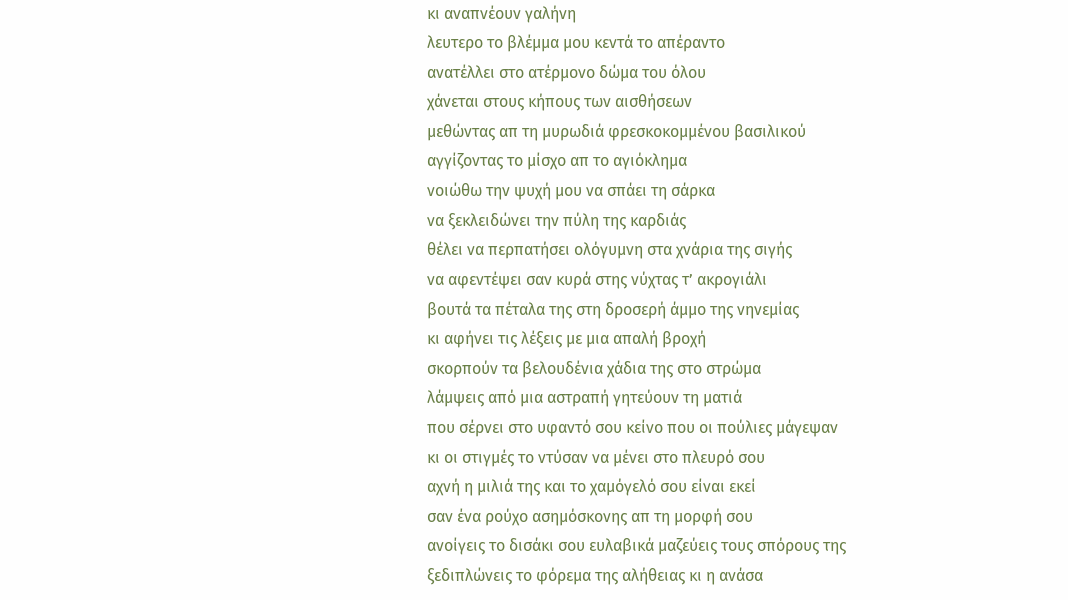κι αναπνέουν γαλήνη
λευτερο το βλέμμα μου κεντά το απέραντο
ανατέλλει στο ατέρμονο δώμα του όλου
χάνεται στους κήπους των αισθήσεων
μεθώντας απ τη μυρωδιά φρεσκοκομμένου βασιλικού
αγγίζοντας το μίσχο απ το αγιόκλημα
νοιώθω την ψυχή μου να σπάει τη σάρκα
να ξεκλειδώνει την πύλη της καρδιάς
θέλει να περπατήσει ολόγυμνη στα χνάρια της σιγής
να αφεντέψει σαν κυρά στης νύχτας τ’ ακρογιάλι
βουτά τα πέταλα της στη δροσερή άμμο της νηνεμίας
κι αφήνει τις λέξεις με μια απαλή βροχή
σκορπούν τα βελουδένια χάδια της στο στρώμα
λάμψεις από μια αστραπή γητεύουν τη ματιά
που σέρνει στο υφαντό σου κείνο που οι πούλιες μάγεψαν
κι οι στιγμές το ντύσαν να μένει στο πλευρό σου
αχνή η μιλιά της και το χαμόγελό σου είναι εκεί
σαν ένα ρούχο ασημόσκονης απ τη μορφή σου
ανοίγεις το δισάκι σου ευλαβικά μαζεύεις τους σπόρους της
ξεδιπλώνεις το φόρεμα της αλήθειας κι η ανάσα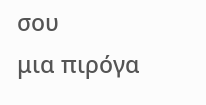σου
μια πιρόγα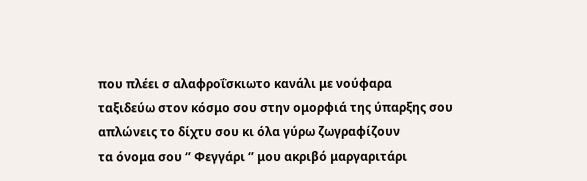που πλέει σ αλαφροΐσκιωτο κανάλι με νούφαρα
ταξιδεύω στον κόσμο σου στην ομορφιά της ύπαρξης σου
απλώνεις το δίχτυ σου κι όλα γύρω ζωγραφίζουν
τα όνομα σου ‘’ Φεγγάρι ‘’ μου ακριβό μαργαριτάρι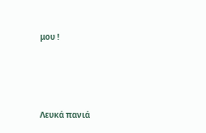μου !




Λευκά πανιά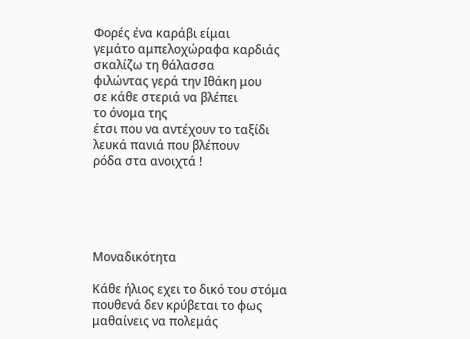Φορές ένα καράβι είμαι
γεμάτο αμπελοχώραφα καρδιάς
σκαλίζω τη θάλασσα
φιλώντας γερά την Ιθάκη μου
σε κάθε στεριά να βλέπει
το όνομα της
έτσι που να αντέχουν το ταξίδι
λευκά πανιά που βλέπουν
ρόδα στα ανοιχτά !





Μοναδικότητα

Κάθε ήλιος εχει το δικό του στόμα
πουθενά δεν κρύβεται το φως
μαθαίνεις να πολεμάς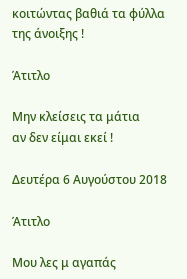κοιτώντας βαθιά τα φύλλα της άνοιξης !

Άτιτλο

Μην κλείσεις τα μάτια
αν δεν είμαι εκεί !

Δευτέρα 6 Αυγούστου 2018

Άτιτλο

Μου λες μ αγαπάς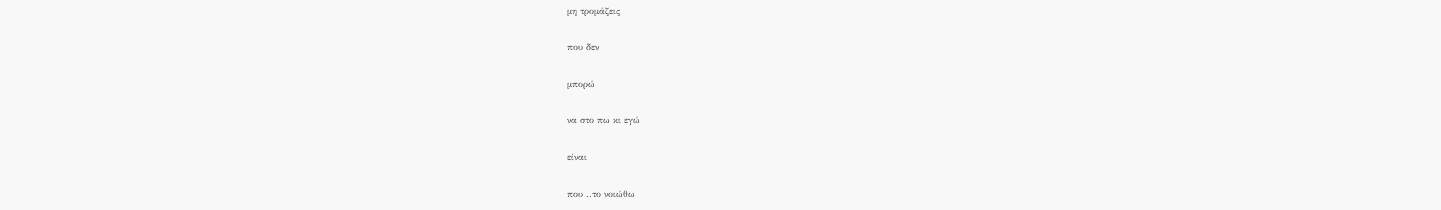μη τρομάζεις

που δεν

μπορώ

να στο πω κι εγώ

είναι

που ..το νοιώθω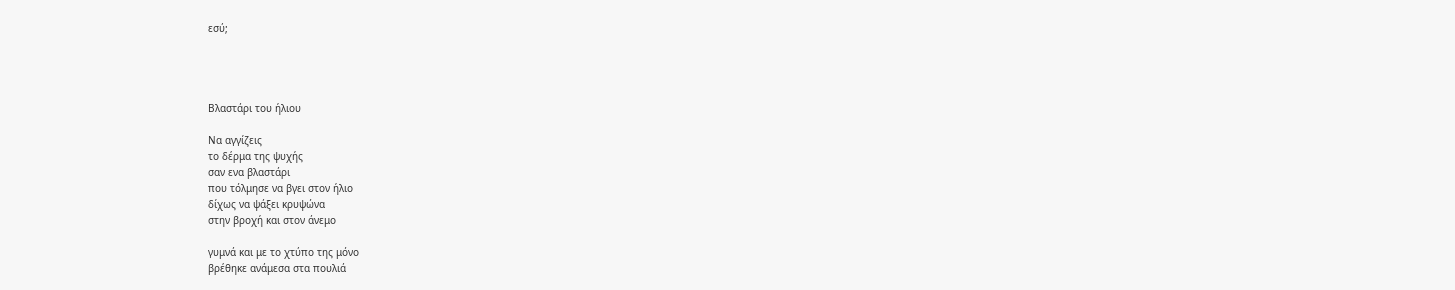εσύ;




Βλαστάρι του ήλιου

Να αγγίζεις
το δέρμα της ψυχής
σαν ενα βλαστάρι
που τόλμησε να βγει στον ήλιο
δίχως να ψάξει κρυψώνα
στην βροχή και στον άνεμο

γυμνά και με το χτύπο της μόνο
βρέθηκε ανάμεσα στα πουλιά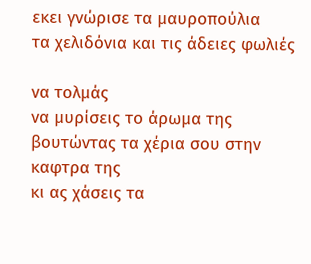εκει γνώρισε τα μαυροπούλια
τα χελιδόνια και τις άδειες φωλιές

να τολμάς
να μυρίσεις το άρωμα της
βουτώντας τα χέρια σου στην καφτρα της
κι ας χάσεις τα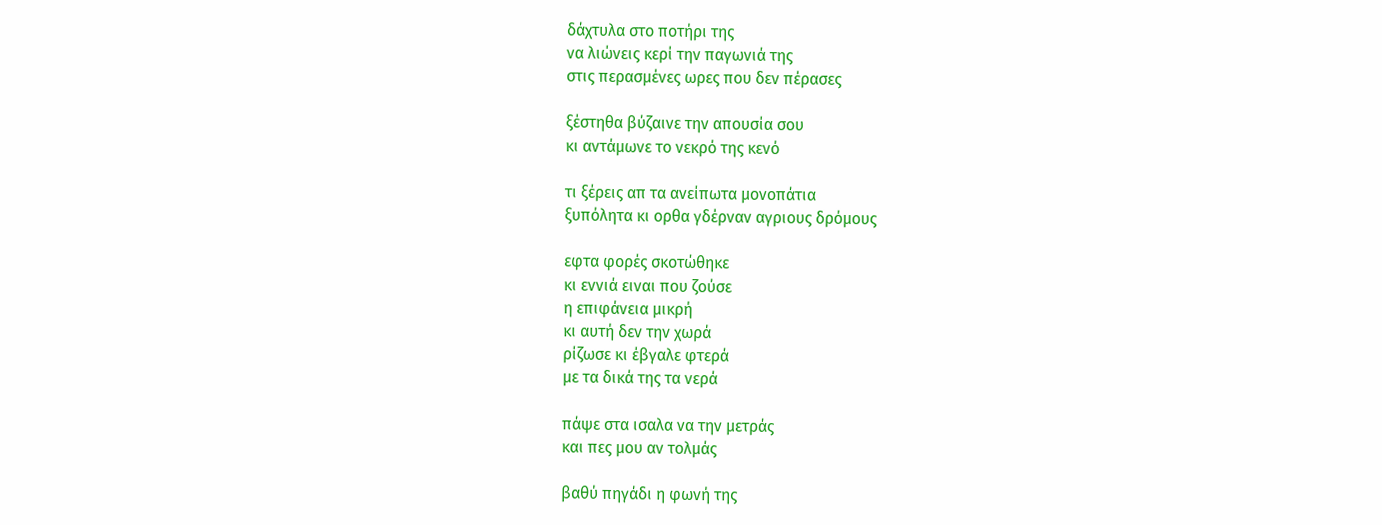δάχτυλα στο ποτήρι της
να λιώνεις κερί την παγωνιά της
στις περασμένες ωρες που δεν πέρασες

ξέστηθα βύζαινε την απουσία σου
κι αντάμωνε το νεκρό της κενό

τι ξέρεις απ τα ανείπωτα μονοπάτια
ξυπόλητα κι ορθα γδέρναν αγριους δρόμους

εφτα φορές σκοτώθηκε
κι εννιά ειναι που ζούσε
η επιφάνεια μικρή
κι αυτή δεν την χωρά
ρίζωσε κι έβγαλε φτερά
με τα δικά της τα νερά

πάψε στα ισαλα να την μετράς
και πες μου αν τολμάς

βαθύ πηγάδι η φωνή της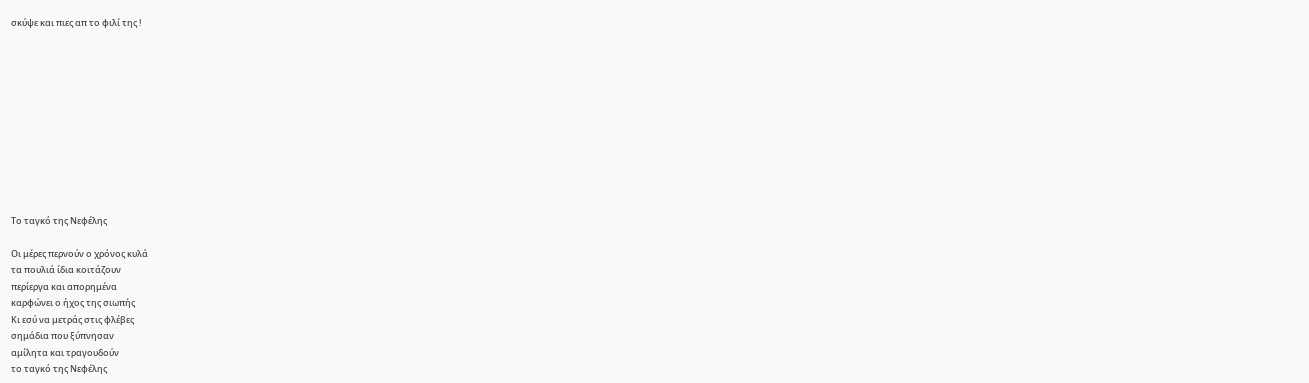σκύψε και πιες απ το φιλί της !











Το ταγκό της Νεφέλης

Οι μέρες περνούν ο χρόνος κυλά
τα πουλιά ίδια κοιτάζουν
περίεργα και απορημένα
καρφώνει ο ήχος της σιωπής
Κι εσύ να μετράς στις φλέβες
σημάδια που ξύπνησαν
αμίλητα και τραγουδούν
το ταγκό της Νεφέλης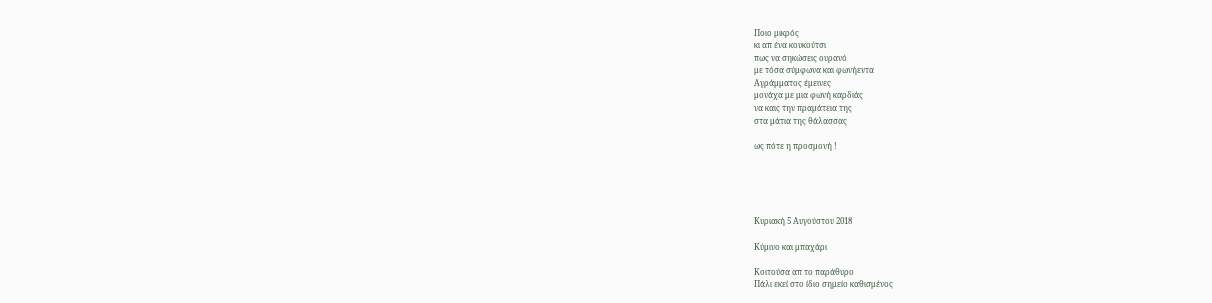Ποιο μικρός
κι απ ένα κουκούτσι
πως να σηκώσεις ουρανό
με τόσα σύμφωνα και φωνήεντα
Αγράμματος έμεινες
μονάχα με μια φωνή καρδιάς
να καις την πραμάτεια της
στα μάτια της θάλασσας

ως πότε η προσμονή !





Κυριακή 5 Αυγούστου 2018

Κύμινο και μπαχάρι

Κοιτούσα απ το παράθυρο
Πάλι εκεί στο ίδιο σημείο καθισμένος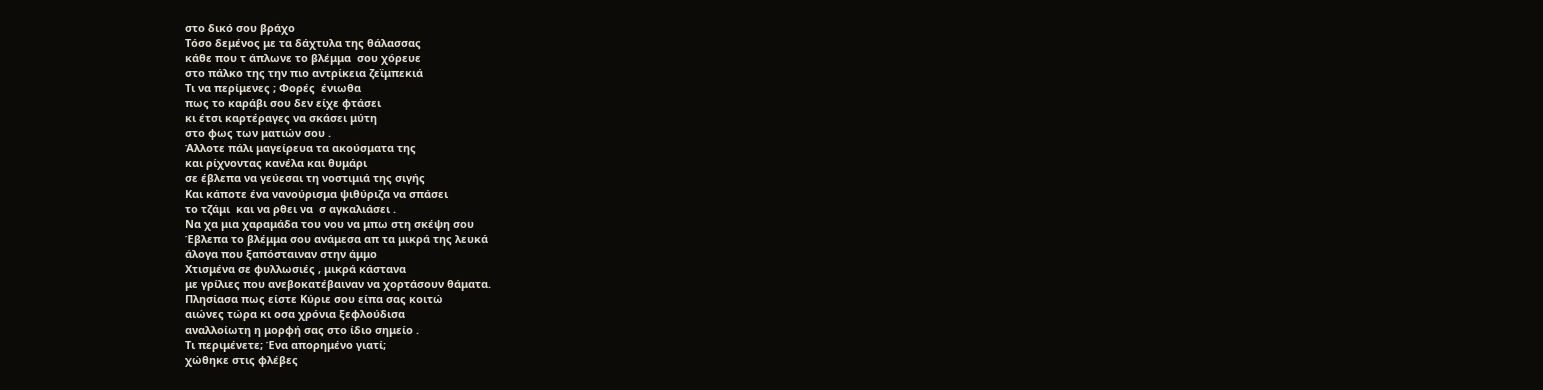στο δικό σου βράχο
Τόσο δεμένος με τα δάχτυλα της θάλασσας
κάθε που τ άπλωνε το βλέμμα  σου χόρευε
στο πάλκο της την πιο αντρίκεια ζεϊμπεκιά
Τι να περίμενες ; Φορές  ένιωθα
πως το καράβι σου δεν είχε φτάσει
κι έτσι καρτέραγες να σκάσει μύτη
στο φως των ματιών σου .
Άλλοτε πάλι μαγείρευα τα ακούσματα της
και ρίχνοντας κανέλα και θυμάρι
σε έβλεπα να γεύεσαι τη νοστιμιά της σιγής
Και κάποτε ένα νανούρισμα ψιθύριζα να σπάσει
το τζάμι  και να ρθει να  σ αγκαλιάσει .
Να χα μια χαραμάδα του νου να μπω στη σκέψη σου
Έβλεπα το βλέμμα σου ανάμεσα απ τα μικρά της λευκά
άλογα που ξαπόσταιναν στην άμμο
Χτισμένα σε φυλλωσιές , μικρά κάστανα
με γρίλιες που ανεβοκατέβαιναν να χορτάσουν θάματα.
Πλησίασα πως είστε Κύριε σου είπα σας κοιτώ
αιώνες τώρα κι οσα χρόνια ξεφλούδισα
αναλλοίωτη η μορφή σας στο ίδιο σημείο .
Τι περιμένετε; Ένα απορημένο γιατί;
χώθηκε στις φλέβες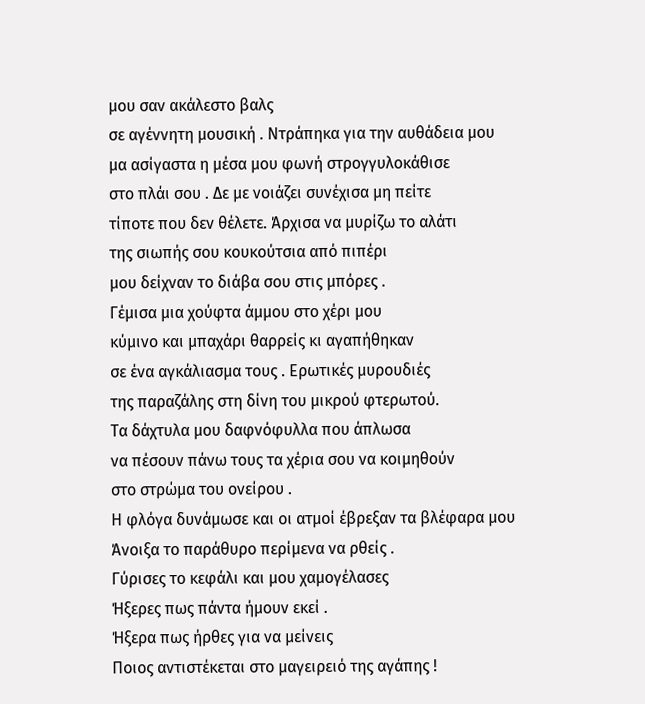μου σαν ακάλεστο βαλς
σε αγέννητη μουσική . Ντράπηκα για την αυθάδεια μου
μα ασίγαστα η μέσα μου φωνή στρογγυλοκάθισε
στο πλάι σου . Δε με νοιάζει συνέχισα μη πείτε
τίποτε που δεν θέλετε. Άρχισα να μυρίζω το αλάτι
της σιωπής σου κουκούτσια από πιπέρι
μου δείχναν το διάβα σου στις μπόρες .
Γέμισα μια χούφτα άμμου στο χέρι μου
κύμινο και μπαχάρι θαρρείς κι αγαπήθηκαν
σε ένα αγκάλιασμα τους . Ερωτικές μυρουδιές
της παραζάλης στη δίνη του μικρού φτερωτού.
Τα δάχτυλα μου δαφνόφυλλα που άπλωσα
να πέσουν πάνω τους τα χέρια σου να κοιμηθούν
στο στρώμα του ονείρου .
Η φλόγα δυνάμωσε και οι ατμοί έβρεξαν τα βλέφαρα μου
Άνοιξα το παράθυρο περίμενα να ρθείς .
Γύρισες το κεφάλι και μου χαμογέλασες
Ήξερες πως πάντα ήμουν εκεί .
Ήξερα πως ήρθες για να μείνεις
Ποιος αντιστέκεται στο μαγειρειό της αγάπης !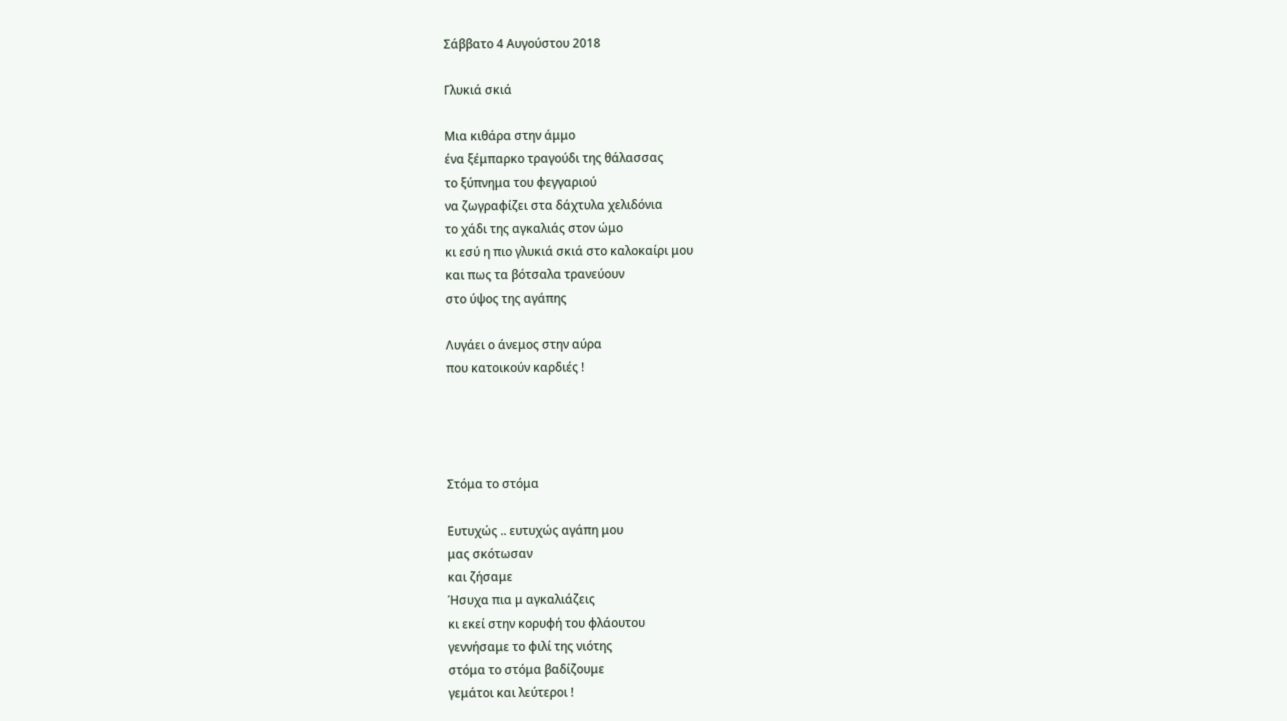Σάββατο 4 Αυγούστου 2018

Γλυκιά σκιά

Μια κιθάρα στην άμμο
ένα ξέμπαρκο τραγούδι της θάλασσας
το ξύπνημα του φεγγαριού
να ζωγραφίζει στα δάχτυλα χελιδόνια
το χάδι της αγκαλιάς στον ώμο
κι εσύ η πιο γλυκιά σκιά στο καλοκαίρι μου
και πως τα βότσαλα τρανεύουν
στο ύψος της αγάπης

Λυγάει ο άνεμος στην αύρα
που κατοικούν καρδιές !




Στόμα το στόμα

Ευτυχώς .. ευτυχώς αγάπη μου
μας σκότωσαν
και ζήσαμε
Ήσυχα πια μ αγκαλιάζεις
κι εκεί στην κορυφή του φλάουτου
γεννήσαμε το φιλί της νιότης
στόμα το στόμα βαδίζουμε
γεμάτοι και λεύτεροι !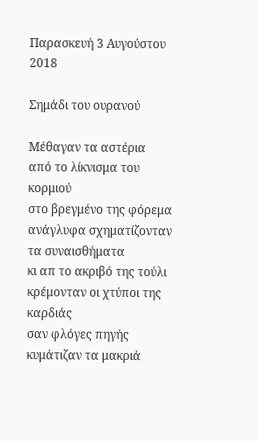Παρασκευή 3 Αυγούστου 2018

Σημάδι του ουρανού

Μέθαγαν τα αστέρια
από το λίκνισμα του κορμιού
στο βρεγμένο της φόρεμα
ανάγλυφα σχηματίζονταν
τα συναισθήματα
κι απ το ακριβό της τούλι
κρέμονταν οι χτύποι της καρδιάς
σαν φλόγες πηγής
κυμάτιζαν τα μακριά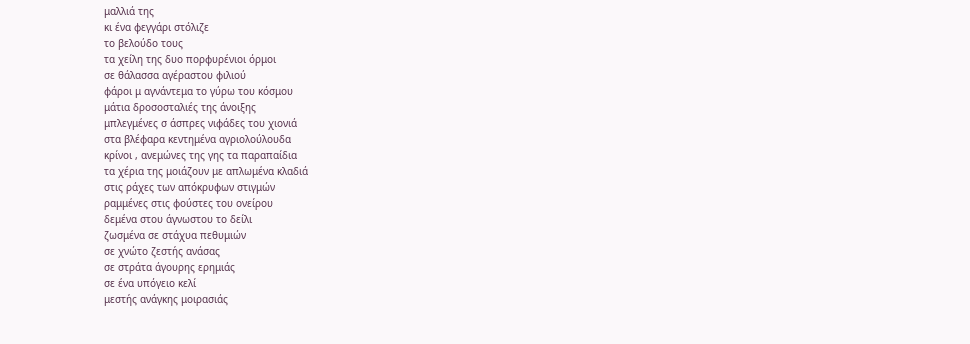μαλλιά της
κι ένα φεγγάρι στόλιζε
το βελούδο τους
τα χείλη της δυο πορφυρένιοι όρμοι
σε θάλασσα αγέραστου φιλιού
φάροι μ αγνάντεμα το γύρω του κόσμου
μάτια δροσοσταλιές της άνοιξης
μπλεγμένες σ άσπρες νιφάδες του χιονιά
στα βλέφαρα κεντημένα αγριολούλουδα
κρίνοι , ανεμώνες της γης τα παραπαίδια
τα χέρια της μοιάζουν με απλωμένα κλαδιά
στις ράχες των απόκρυφων στιγμών
ραμμένες στις φούστες του ονείρου
δεμένα στου άγνωστου το δείλι
ζωσμένα σε στάχυα πεθυμιών
σε χνώτο ζεστής ανάσας
σε στράτα άγουρης ερημιάς
σε ένα υπόγειο κελί
μεστής ανάγκης μοιρασιάς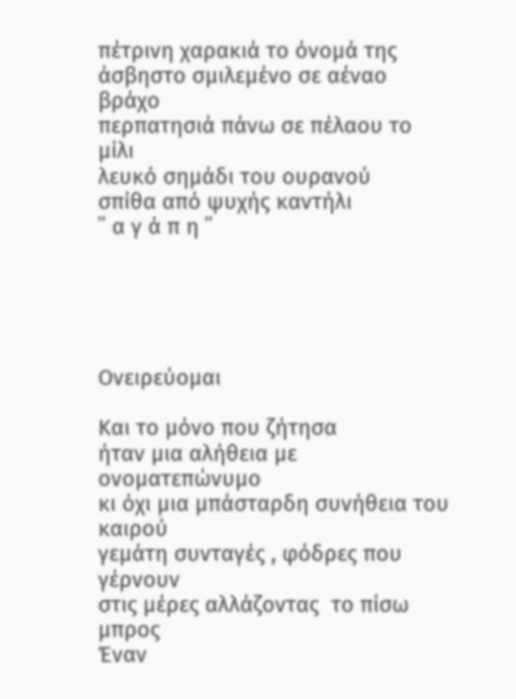πέτρινη χαρακιά το όνομά της
άσβηστο σμιλεμένο σε αέναο βράχο
περπατησιά πάνω σε πέλαου το μίλι
λευκό σημάδι του ουρανού
σπίθα από ψυχής καντήλι
΄΄ α γ ά π η ΄΄





Ονειρεύομαι

Και το μόνο που ζήτησα
ήταν μια αλήθεια με ονοματεπώνυμο
κι όχι μια μπάσταρδη συνήθεια του καιρού
γεμάτη συνταγές , φόδρες που γέρνουν
στις μέρες αλλάζοντας  το πίσω μπρος
Έναν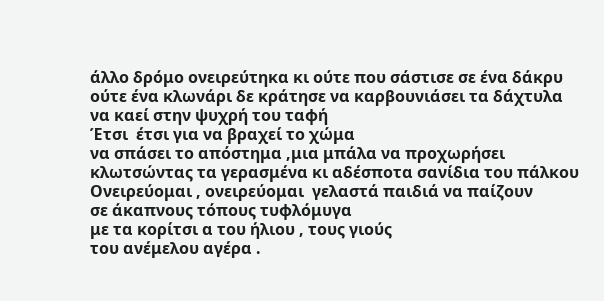άλλο δρόμο ονειρεύτηκα κι ούτε που σάστισε σε ένα δάκρυ
ούτε ένα κλωνάρι δε κράτησε να καρβουνιάσει τα δάχτυλα
να καεί στην ψυχρή του ταφή
Έτσι  έτσι για να βραχεί το χώμα
να σπάσει το απόστημα ,μια μπάλα να προχωρήσει
κλωτσώντας τα γερασμένα κι αδέσποτα σανίδια του πάλκου
Ονειρεύομαι , ονειρεύομαι  γελαστά παιδιά να παίζουν
σε άκαπνους τόπους τυφλόμυγα
με τα κορίτσι α του ήλιου , τους γιούς
του ανέμελου αγέρα .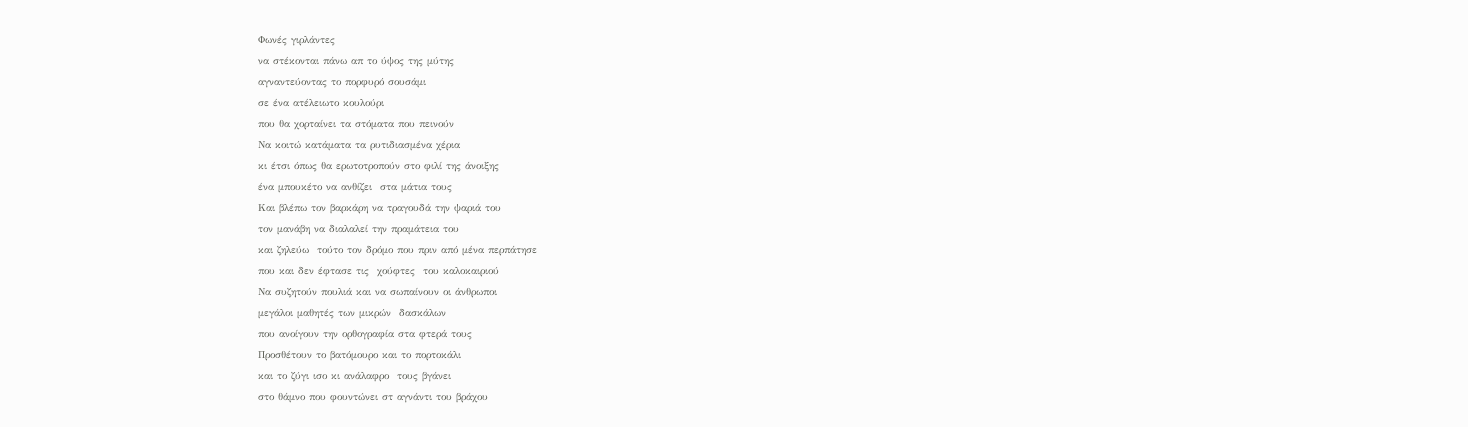Φωνές γιρλάντες
να στέκονται πάνω απ το ύψος της μύτης
αγναντεύοντας το πορφυρό σουσάμι
σε ένα ατέλειωτο κουλούρι
που θα χορταίνει τα στόματα που πεινούν
Να κοιτώ κατάματα τα ρυτιδιασμένα χέρια
κι έτσι όπως θα ερωτοτροπούν στο φιλί της άνοιξης
ένα μπουκέτο να ανθίζει  στα μάτια τους
Και βλέπω τον βαρκάρη να τραγουδά την ψαριά του
τον μανάβη να διαλαλεί την πραμάτεια του
και ζηλεύω  τούτο τον δρόμο που πριν από μένα περπάτησε
που και δεν έφτασε τις  χούφτες  του καλοκαιριού
Να συζητούν πουλιά και να σωπαίνουν οι άνθρωποι
μεγάλοι μαθητές των μικρών  δασκάλων
που ανοίγουν την ορθογραφία στα φτερά τους
Προσθέτουν το βατόμουρο και το πορτοκάλι
και το ζύγι ισο κι ανάλαφρο  τους βγάνει
στο θάμνο που φουντώνει στ αγνάντι του βράχου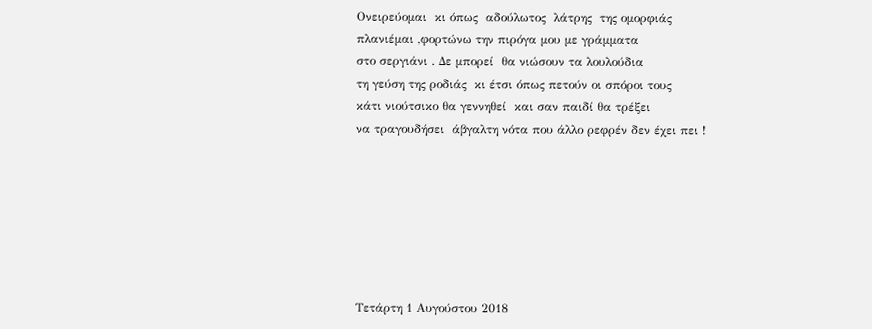Ονειρεύομαι  κι όπως  αδούλωτος  λάτρης  της ομορφιάς
πλανιέμαι ,φορτώνω την πιρόγα μου με γράμματα
στο σεργιάνι . Δε μπορεί  θα νιώσουν τα λουλούδια
τη γεύση της ροδιάς  κι έτσι όπως πετούν οι σπόροι τους
κάτι νιούτσικο θα γεννηθεί  και σαν παιδί θα τρέξει
να τραγουδήσει  άβγαλτη νότα που άλλο ρεφρέν δεν έχει πει !







Τετάρτη 1 Αυγούστου 2018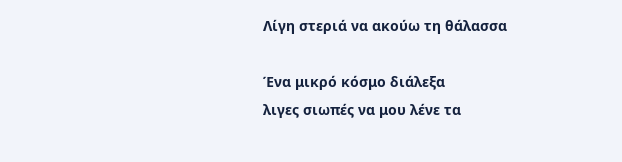Λίγη στεριά να ακούω τη θάλασσα

Ένα μικρό κόσμο διάλεξα
λιγες σιωπές να μου λένε τα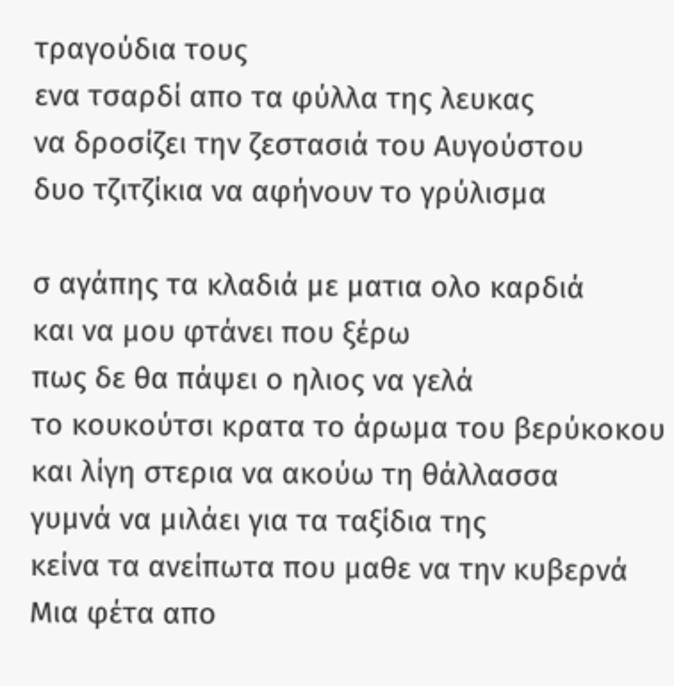τραγούδια τους
ενα τσαρδί απο τα φύλλα της λευκας
να δροσίζει την ζεστασιά του Αυγούστου
δυο τζιτζίκια να αφήνουν το γρύλισμα

σ αγάπης τα κλαδιά με ματια ολο καρδιά
και να μου φτάνει που ξέρω
πως δε θα πάψει ο ηλιος να γελά
το κουκούτσι κρατα το άρωμα του βερύκοκου
και λίγη στερια να ακούω τη θάλλασσα
γυμνά να μιλάει για τα ταξίδια της
κείνα τα ανείπωτα που μαθε να την κυβερνά
Μια φέτα απο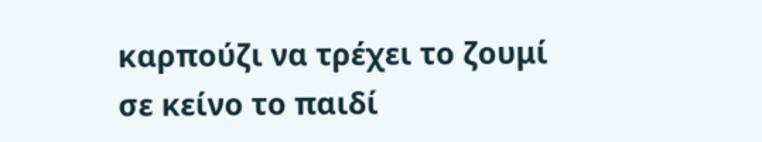καρπούζι να τρέχει το ζουμί
σε κείνο το παιδί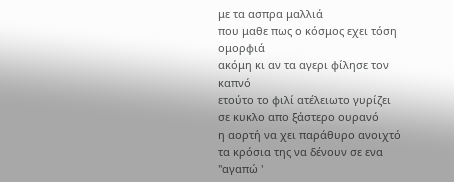με τα ασπρα μαλλιά
που μαθε πως ο κόσμος εχει τόση ομορφιά
ακόμη κι αν τα αγερι φίλησε τον καπνό
ετούτο το φιλί ατέλειωτο γυρίζει
σε κυκλο απο ξάστερο ουρανό
η αορτή να χει παράθυρο ανοιχτό
τα κρόσια της να δένουν σε ενα ''αγαπώ '